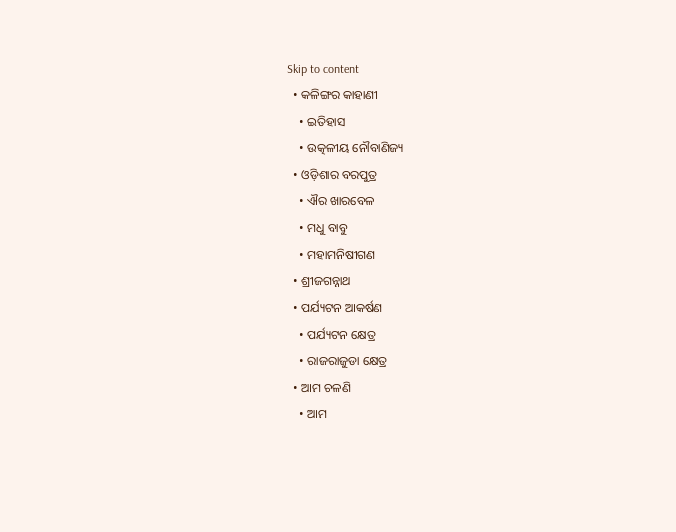Skip to content
  • କଳିଙ୍ଗର କାହାଣୀ
    • ଇତିହାସ
    • ଉତ୍କଳୀୟ ନୌବାଣିଜ୍ୟ
  • ଓଡ଼ିଶାର ବରପୁତ୍ର
    • ଐର ଖାରବେଳ
    • ମଧୁ ବାବୁ
    • ମହାମନିଷୀଗଣ
  • ଶ୍ରୀଜଗନ୍ନାଥ
  • ପର୍ଯ୍ୟଟନ ଆକର୍ଷଣ
    • ପର୍ଯ୍ୟଟନ କ୍ଷେତ୍ର
    • ରାଜରାଜୁଡା କ୍ଷେତ୍ର
  • ଆମ ଚଳଣି
    • ଆମ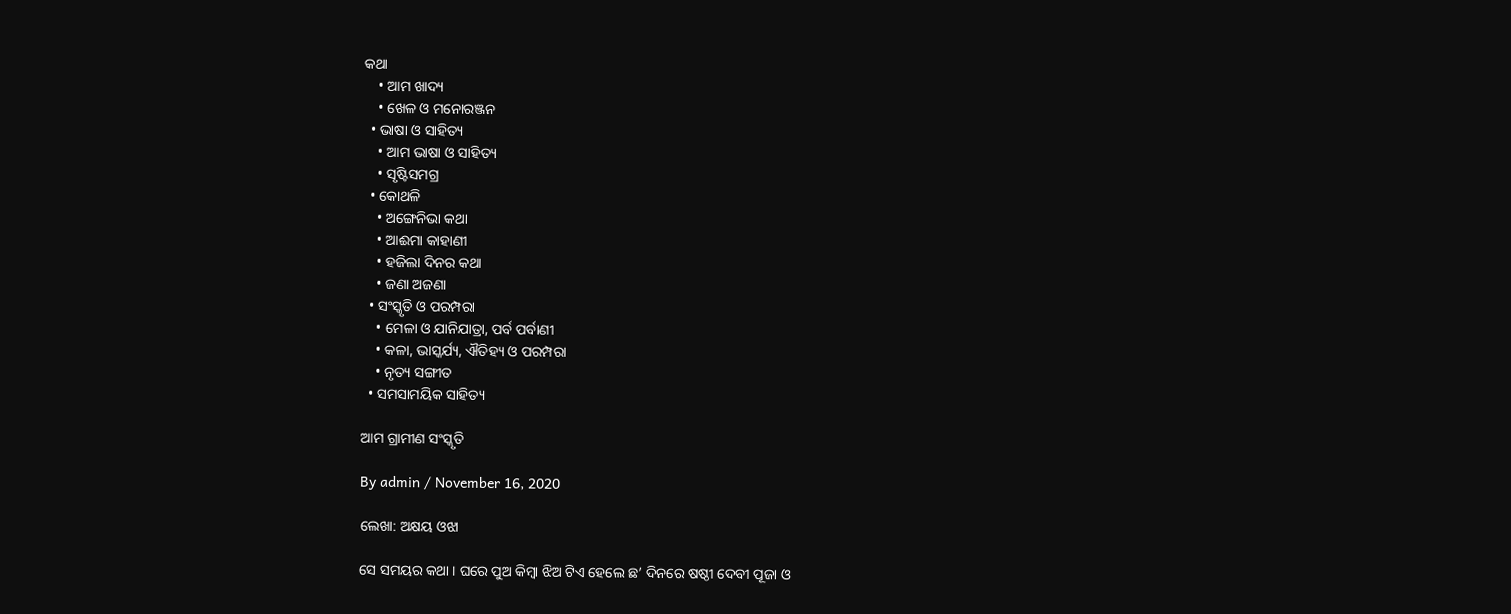କଥା
    • ଆମ ଖାଦ୍ୟ
    • ଖେଳ ଓ ମନୋରଞ୍ଜନ
  • ଭାଷା ଓ ସାହିତ୍ୟ
    • ଆମ ଭାଷା ଓ ସାହିତ୍ୟ
    • ସୃଷ୍ଟିସମଗ୍ର
  • କୋଥଳି
    • ଅଙ୍ଗେନିଭା କଥା
    • ଆଈମା କାହାଣୀ
    • ହଜିଲା ଦିନର କଥା
    • ଜଣା ଅଜଣା
  • ସଂସ୍କୃତି ଓ ପରମ୍ପରା
    • ମେଳା ଓ ଯାନିଯାତ୍ରା, ପର୍ବ ପର୍ବାଣୀ
    • କଳା, ଭାସ୍କର୍ଯ୍ୟ, ଐତିହ୍ୟ ଓ ପରମ୍ପରା
    • ନୃତ୍ୟ ସଙ୍ଗୀତ
  • ସମସାମୟିକ ସାହିତ୍ୟ

ଆମ ଗ୍ରାମୀଣ ସଂସ୍କୃତି

By admin / November 16, 2020

ଲେଖା: ଅକ୍ଷୟ ଓଝା

ସେ ସମୟର କଥା । ଘରେ ପୁଅ କିମ୍ବା ଝିଅ ଟିଏ ହେଲେ ଛ’ ଦିନରେ ଷଷ୍ଠୀ ଦେବୀ ପୂଜା ଓ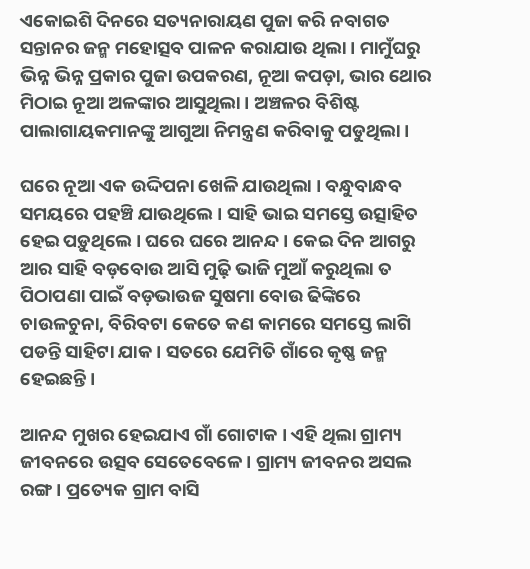ଏକୋଇଶି ଦିନରେ ସତ୍ୟନାରାୟଣ ପୁଜା କରି ନବାଗତ ସନ୍ତାନର ଜନ୍ମ ମହୋତ୍ସବ ପାଳନ କରାଯାଉ ଥିଲା । ମାମୁଁଘରୁ ଭିନ୍ନ ଭିନ୍ନ ପ୍ରକାର ପୁଜା ଉପକରଣ, ନୂଆ କପଡ଼ା, ଭାର ଥୋର ମିଠାଇ ନୂଆ ଅଳଙ୍କାର ଆସୁଥିଲା । ଅଞ୍ଚଳର ବିଶିଷ୍ଟ ପାଲାଗାୟକମାନଙ୍କୁ ଆଗୁଆ ନିମନ୍ତ୍ରଣ କରିବାକୁ ପଡୁଥିଲା ।

ଘରେ ନୂଆ ଏକ ଉଦ୍ଦିପନା ଖେଳି ଯାଉଥିଲା । ବନ୍ଧୁବାନ୍ଧବ ସମୟରେ ପହଞ୍ଚି ଯାଉଥିଲେ । ସାହି ଭାଇ ସମସ୍ତେ ଉତ୍ସାହିତ ହେଇ ପଡ଼ୁଥିଲେ । ଘରେ ଘରେ ଆନନ୍ଦ । କେଇ ଦିନ ଆଗରୁ ଆର ସାହି ବଡ଼ବୋଉ ଆସି ମୁଢ଼ି ଭାଜି ମୁଆଁ କରୁଥିଲା ତ ପିଠାପଣା ପାଇଁ ବଡ଼ଭାଉଜ ସୁଷମା ବୋଉ ଢିଙ୍କିରେ ଚାଉଳଚୁନା, ବିରିବଟା କେତେ କଣ କାମରେ ସମସ୍ତେ ଲାଗି ପଡନ୍ତି ସାହିଟା ଯାକ । ସତରେ ଯେମିତି ଗାଁରେ କୃଷ୍ଣ ଜନ୍ମ ହେଇଛନ୍ତି ।

ଆନନ୍ଦ ମୁଖର ହେଇଯାଏ ଗାଁ ଗୋଟାକ । ଏହି ଥିଲା ଗ୍ରାମ୍ୟ ଜୀବନରେ ଉତ୍ସବ ସେତେବେଳେ । ଗ୍ରାମ୍ୟ ଜୀବନର ଅସଲ ରଙ୍ଗ । ପ୍ରତ୍ୟେକ ଗ୍ରାମ ବାସି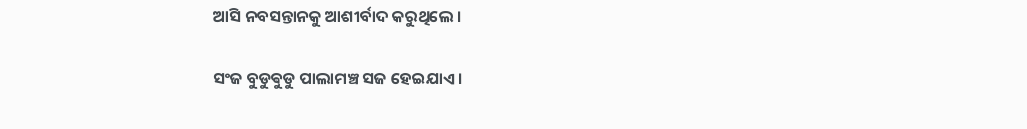ଆସି ନବସନ୍ତାନକୁ ଆଶୀର୍ବାଦ କରୁଥିଲେ ।

ସଂଜ ବୁଡୁଵୁଡୁ ପାଲାମଞ୍ଚ ସଜ ହେଇଯାଏ ।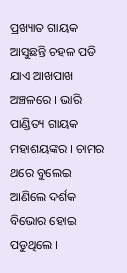ପ୍ରଖ୍ୟାତ ଗାୟକ ଆସୁଛନ୍ତି ଚହଳ ପଡି ଯାଏ ଆଖପାଖ ଅଞ୍ଚଳରେ । ଭାରି ପାଣ୍ଡିତ୍ୟ ଗାୟକ ମହାଶୟଙ୍କର । ଚାମର ଥରେ ବୁଲେଇ ଆଣିଲେ ଦର୍ଶକ ବିଭୋର ହୋଇ ପଡୁଥିଲେ ।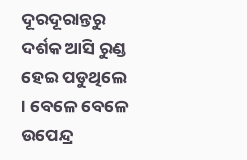ଦୂରଦୂରାନ୍ତରୁ ଦର୍ଶକ ଆସି ରୁଣ୍ଡ ହେଇ ପଡୁଥିଲେ । ବେଳେ ବେଳେ ଉପେନ୍ଦ୍ର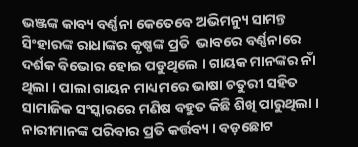ଭଞ୍ଜଙ୍କ କାବ୍ୟ ବର୍ଣ୍ଣନା କେତେବେ ଅଭିମନ୍ୟୁ ସାମନ୍ତ ସିଂହାରଙ୍କ ରାଧାଙ୍କର କୃଷ୍ଣଙ୍କ ପ୍ରତି  ଭାବରେ ବର୍ଣ୍ଣନାରେ ଦର୍ଶକ ବିଭୋର ହୋଇ ପଡୁଥିଲେ । ଗାୟକ ମାନଙ୍କର ନାଁ ଥିଲା । ପାଲା ଗାୟନ ମାଧ୍ୟମରେ ଭାଷା ଚତୁରୀ ସହିତ ସାମାଜିକ ସଂସ୍କାରରେ ମଣିଷ ବହୁତ କିଛି ଶିଖି ପାରୁଥିଲା । ନାରୀମାନଙ୍କ ପରିବାର ପ୍ରତି କର୍ତ୍ତବ୍ୟ । ବଡ଼ଛୋଟ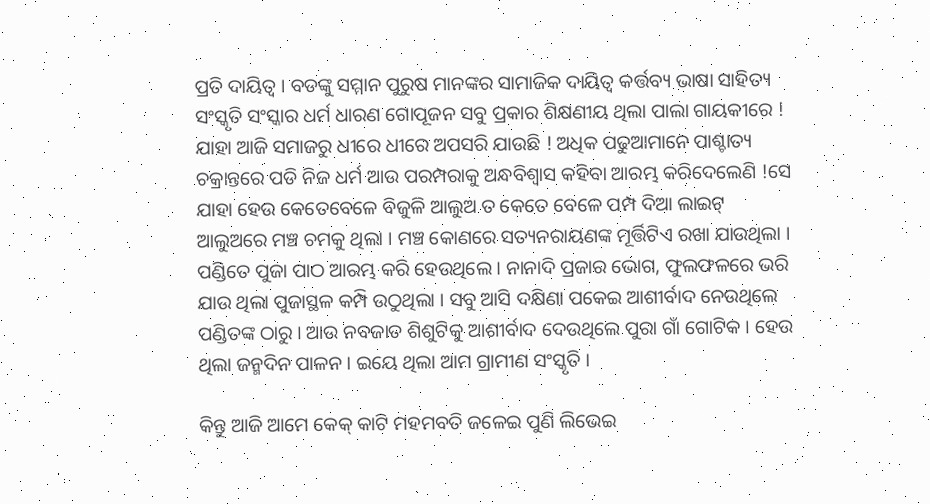ପ୍ରତି ଦାୟିତ୍ୱ । ବଡଙ୍କୁ ସମ୍ମାନ ପୁରୁଷ ମାନଙ୍କର ସାମାଜିକ ଦାୟିତ୍ୱ କର୍ତ୍ତବ୍ୟ ଭାଷା ସାହିତ୍ୟ ସଂସ୍କୃତି ସଂସ୍କାର ଧର୍ମ ଧାରଣ ଗୋପୂଜନ ସବୁ ପ୍ରକାର ଶିକ୍ଷଣୀୟ ଥିଲା ପାଲା ଗାୟକୀରେ ! ଯାହା ଆଜି ସମାଜରୁ ଧୀରେ ଧୀରେ ଅପସରି ଯାଉଛି ! ଅଧିକ ପଢୁଆମାନେ ପାଶ୍ଚାତ୍ୟ ଚକ୍ରାନ୍ତରେ ପଡି ନିଜ ଧର୍ମ ଆଉ ପରମ୍ପରାକୁ ଅନ୍ଧବିଶ୍ୱାସ କହିବା ଆରମ୍ଭ କରିଦେଲେଣି !ସେ ଯାହା ହେଉ କେତେବେଳେ ବିଜୁଳି ଆଲୁଅ ତ କେତେ ବେଳେ ପମ୍ପ ଦିଆ ଲାଇଟ୍ ଆଲୁଅରେ ମଞ୍ଚ ଚମକୁ ଥିଲା । ମଞ୍ଚ କୋଣରେ ସତ୍ୟନରାୟଣଙ୍କ ମୂର୍ତ୍ତିଟିଏ ରଖା ଯାଉଥିଲା । ପଣ୍ଡିତେ ପୁଜା ପାଠ ଆରମ୍ଭ କରି ହେଉଥିଲେ । ନାନାଦି ପ୍ରଜାର ଭୋଗ, ଫୁଲଫଳରେ ଭରି ଯାଉ ଥିଲା ପୁଜାସ୍ଥଳ କମ୍ପି ଉଠୁଥିଲା । ସବୁ ଆସି ଦକ୍ଷିଣା ପକେଇ ଆଶୀର୍ବାଦ ନେଉଥିଲେ ପଣ୍ଡିତଙ୍କ ଠାରୁ । ଆଉ ନବଜାତ ଶିଶୁଟିକୁ ଆଶୀର୍ବାଦ ଦେଉଥିଲେ ପୁରା ଗାଁ ଗୋଟିକ । ହେଉ ଥିଲା ଜନ୍ମଦିନ ପାଳନ । ଇୟେ ଥିଲା ଆମ ଗ୍ରାମୀଣ ସଂସ୍କୃତି ।

କିନ୍ତୁ ଆଜି ଆମେ କେକ୍ କାଟି ମହମବତି ଜଳେଇ ପୁଣି ଲିଭେଇ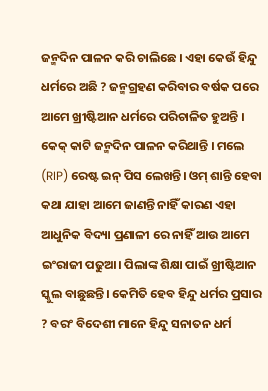ଜନ୍ମଦିନ ପାଳନ କରି ଚାଲିଛେ । ଏହା କେଉଁ ହିନ୍ଦୁ ଧର୍ମରେ ଅଛି ? ଜନ୍ମଗ୍ରହଣ କରିବାର ବର୍ଷକ ପରେ ଆମେ ଖ୍ରୀଷ୍ଟିଆନ ଧର୍ମରେ ପରିଚାଳିତ ହୁଅନ୍ତି । କେକ୍ କାଟି ଜନ୍ମଦିନ ପାଳନ କରିଥାନ୍ତି । ମଲେ (RIP) ରେଷ୍ଟ ଇନ୍ ପିସ ଲେଖନ୍ତି। ଓମ୍ ଶାନ୍ତି ହେବା କଥା ଯାହା ଆମେ ଜାଣନ୍ତି ନାହିଁ କାରଣ ଏହା ଆଧୁନିକ ବିଦ୍ୟା ପ୍ରଣାଳୀ ରେ ନାହିଁ ଆଉ ଆମେ ଇଂରାଜୀ ପଢୁଆ। ପିଲାଙ୍କ ଶିକ୍ଷା ପାଇଁ ଖ୍ରୀଷ୍ଟିଆନ ସ୍କୁଲ ବାଛୁଛନ୍ତି। କେମିତି ହେବ ହିନ୍ଦୁ ଧର୍ମର ପ୍ରସାର ? ବରଂ ବିଦେଶୀ ମାନେ ହିନ୍ଦୁ ସନାତନ ଧର୍ମ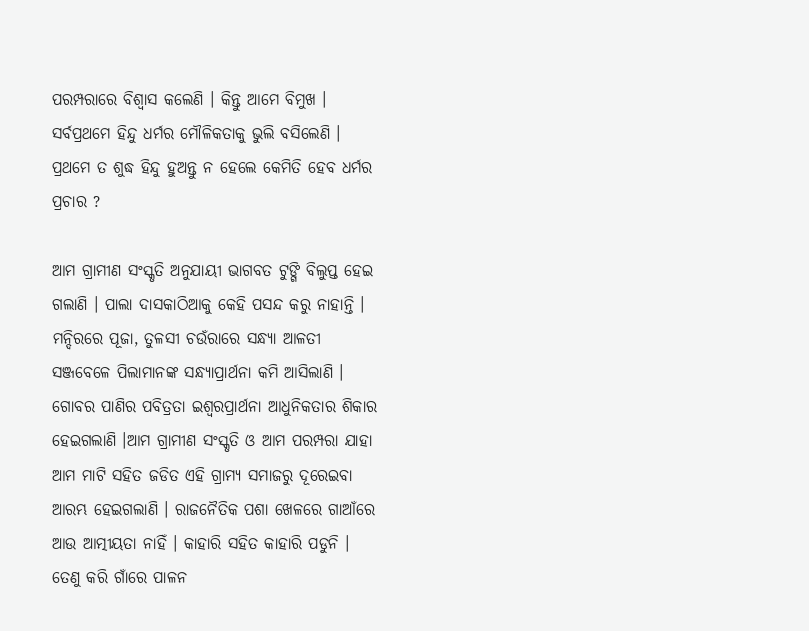ପରମ୍ପରାରେ ବିଶ୍ୱାସ କଲେଣି । କିନ୍ତୁ ଆମେ ବିମୁଖ । ସର୍ବପ୍ରଥମେ ହିନ୍ଦୁ ଧର୍ମର ମୌଳିକତାକୁ ଭୁଲି ବସିଲେଣି । ପ୍ରଥମେ ତ ଶୁଦ୍ଧ ହିନ୍ଦୁ ହୁଅନ୍ତୁ ନ ହେଲେ କେମିତି ହେବ ଧର୍ମର ପ୍ରଚାର ?

ଆମ ଗ୍ରାମୀଣ ସଂସ୍କୃତି ଅନୁଯାୟୀ ଭାଗବତ ଟୁଙ୍ଗି ବିଲୁପ୍ତ ହେଇ ଗଲାଣି । ପାଲା ଦାସକାଠିଆକୁ କେହି ପସନ୍ଦ କରୁ ନାହାନ୍ତି । ମନ୍ଦିରରେ ପୂଜା, ତୁଳସୀ ଚଉଁରାରେ ସନ୍ଧ୍ୟା ଆଳତୀ ସଞ୍ଜବେଳେ ପିଲାମାନଙ୍କ ସନ୍ଧ୍ୟାପ୍ରାର୍ଥନା କମି ଆସିଲାଣି । ଗୋବର ପାଣିର ପବିତ୍ରତା ଇଶ୍ୱରପ୍ରାର୍ଥନା ଆଧୁନିକତାର ଶିକାର ହେଇଗଲାଣି ।ଆମ ଗ୍ରାମୀଣ ସଂସ୍କୃତି ଓ ଆମ ପରମ୍ପରା ଯାହା ଆମ ମାଟି ସହିତ ଜଡିତ ଏହି ଗ୍ରାମ୍ୟ ସମାଜରୁ ଦୂରେଇବା ଆରମ୍ଭ ହେଇଗଲାଣି । ରାଜନୈତିକ ପଶା ଖେଳରେ ଗାଆଁରେ ଆଉ ଆତ୍ମୀୟତା ନାହିଁ । କାହାରି ସହିତ କାହାରି ପଡୁନି । ତେଣୁ କରି ଗାଁରେ ପାଳନ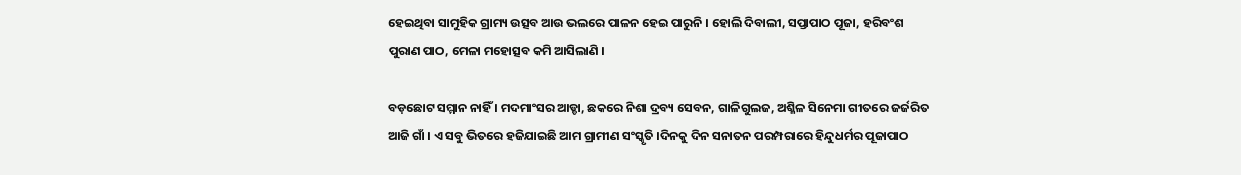ହେଇଥିବା ସାମୁହିକ ଗ୍ରାମ୍ୟ ଉତ୍ସବ ଆଉ ଭଲରେ ପାଳନ ହେଇ ପାରୁନି । ହୋଲି ଦିବାଲୀ, ସପ୍ତାପାଠ ପୂଜା, ହରିବଂଶ ପୁରାଣ ପାଠ, ମେଳା ମହୋତ୍ସବ କମି ଆସିଲାଣି ।

ବଡ଼ଛୋଟ ସମ୍ମାନ ନାହିଁ । ମଦମାଂସର ଆଡ୍ଡା, ଛକରେ ନିଶା ଦ୍ରବ୍ୟ ସେବନ, ଗାଳିଗୁଲଜ, ଅଶ୍ଳିଳ ସିନେମା ଗୀତରେ ଜର୍ଜରିତ ଆଜି ଗାଁ । ଏ ସବୁ ଭିତରେ ହଜିଯାଇଛି ଆମ ଗ୍ରାମୀଣ ସଂସ୍କୃତି ।ଦିନକୁ ଦିନ ସନାତନ ପରମ୍ପରାରେ ହିନ୍ଦୁଧର୍ମର ପୂଜାପାଠ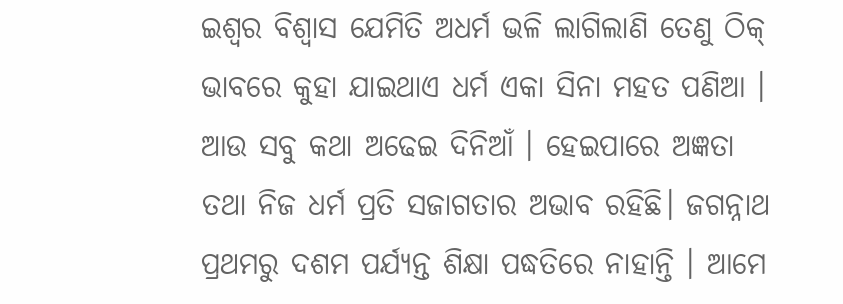ଇଶ୍ୱର ବିଶ୍ୱାସ ଯେମିତି ଅଧର୍ମ ଭଳି ଲାଗିଲାଣି ତେଣୁ ଠିକ୍ ଭାବରେ କୁହା ଯାଇଥାଏ ଧର୍ମ ଏକା ସିନା ମହତ ପଣିଆ । ଆଉ ସବୁ କଥା ଅଢେଇ ଦିନିଆଁ । ହେଇପାରେ ଅଜ୍ଞତା ତଥା ନିଜ ଧର୍ମ ପ୍ରତି ସଜାଗତାର ଅଭାବ ରହିଛି। ଜଗନ୍ନାଥ ପ୍ରଥମରୁ ଦଶମ ପର୍ଯ୍ୟନ୍ତ ଶିକ୍ଷା ପଦ୍ଧତିରେ ନାହାନ୍ତି । ଆମେ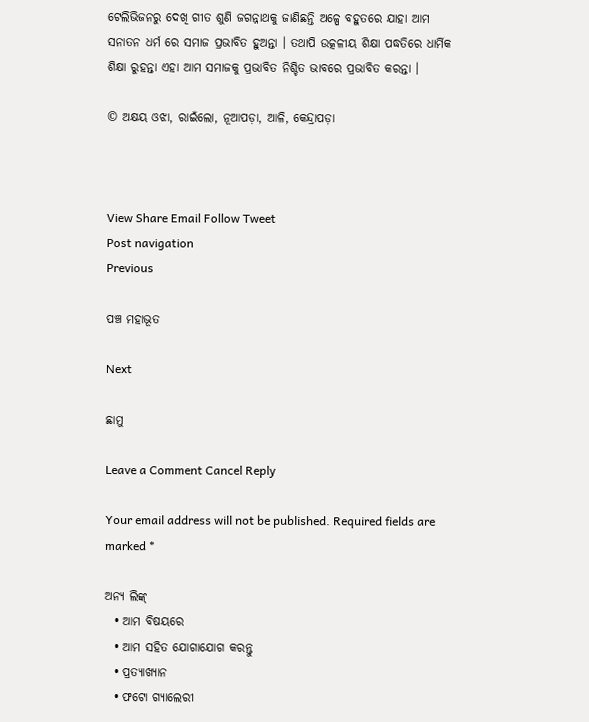ଟେଲିଭିଜନରୁ ଦେଖି ଗୀତ ଶୁଣି ଜଗନ୍ନାଥକୁ ଜାଣିଛନ୍ତି ଅଳ୍ପେ ବହୁତରେ ଯାହା ଆମ ସନାତନ ଧର୍ମ ରେ ସମାଜ ପ୍ରଭାବିତ ହୁଅନ୍ତା । ତଥାପି ଉତ୍କଳୀୟ ଶିକ୍ଷା ପଦ୍ଧତିରେ ଧାର୍ମିକ ଶିକ୍ଷା ରୁହନ୍ତା ଏହା ଆମ ସମାଜକୁ ପ୍ରଭାବିତ ନିଶ୍ଚିତ ଭାବରେ ପ୍ରଭାବିତ କରନ୍ତା ।

© ଅକ୍ଷୟ ଓଝା, ରାଇଁଲୋ, ନୂଆପଡ଼ା, ଆଳି, କେନ୍ଦ୍ରାପଡ଼ା



View Share Email Follow Tweet
Post navigation
Previous

ପଞ୍ଚ ମହାଭୂତ

Next

ଛାମୁ

Leave a Comment Cancel Reply

Your email address will not be published. Required fields are marked *

ଅନ୍ୟ ଲିଙ୍କ୍
  • ଆମ ବିଷୟରେ
  • ଆମ ସହିତ ଯୋଗାଯୋଗ କରନ୍ତୁ
  • ପ୍ରତ୍ୟାଖ୍ୟାନ
  • ଫଟୋ ଗ୍ୟାଲେରୀ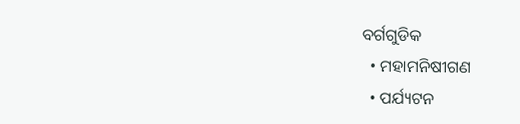ବର୍ଗଗୁଡିକ
  • ମହାମନିଷୀଗଣ
  • ପର୍ଯ୍ୟଟନ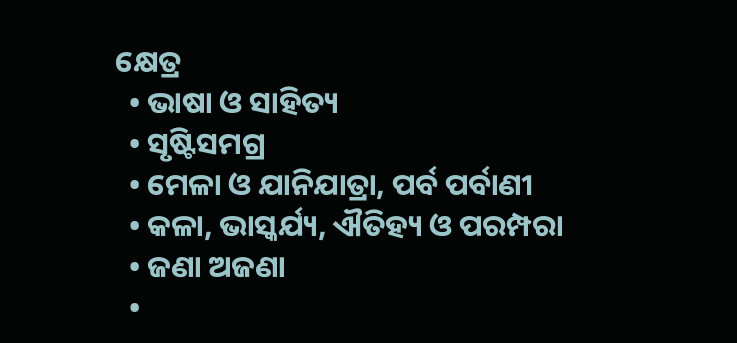କ୍ଷେତ୍ର
  • ଭାଷା ଓ ସାହିତ୍ୟ
  • ସୃଷ୍ଟିସମଗ୍ର
  • ମେଳା ଓ ଯାନିଯାତ୍ରା, ପର୍ବ ପର୍ବାଣୀ
  • କଳା, ଭାସ୍କର୍ଯ୍ୟ, ଐତିହ୍ୟ ଓ ପରମ୍ପରା
  • ଜଣା ଅଜଣା
  •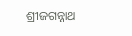ଶ୍ରୀଜଗନ୍ନାଥ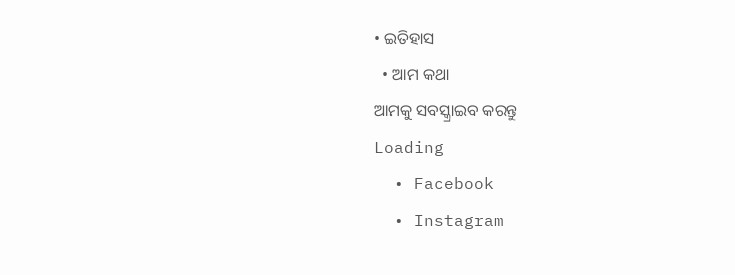• ଇତିହାସ
  • ଆମ କଥା
ଆମକୁ ସବସ୍କ୍ରାଇବ କରନ୍ତୁ
Loading
  • Facebook
  • Instagram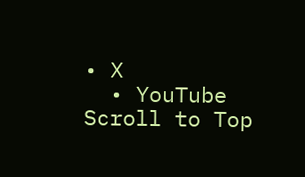• X
  • YouTube
Scroll to Top